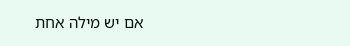אם יש מילה אחת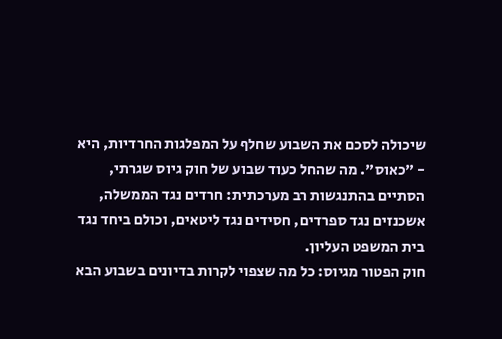שיכולה לסכם את השבוע שחלף על המפלגות החרדיות, היא - "כאוס". מה שהחל כעוד שבוע של חוק גיוס שגרתי, הסתיים בהתנגשות רב מערכתית: חרדים נגד הממשלה, אשכנזים נגד ספרדים, חסידים נגד ליטאים, וכולם ביחד נגד בית המשפט העליון.
חוק הפטור מגיוס: כל מה שצפוי לקרות בדיונים בשבוע הבא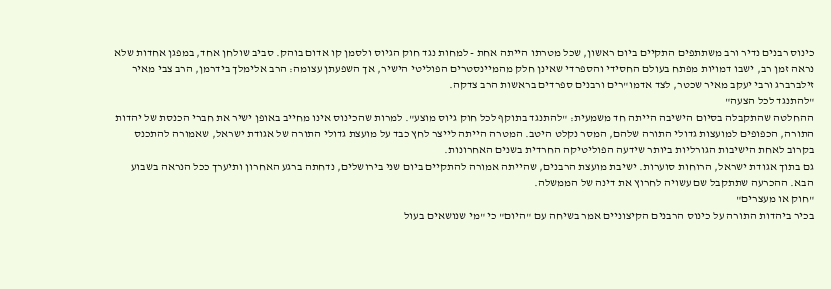כינוס רבנים נדיר ורב משתתפים התקיים ביום ראשון, שכל מטרתו הייתה אחת - למחות נגד חוק הגיוס ולסמן קו אדום בוהק. סביב שולחן אחד, במפגן אחדות שלא נראה זמן רב, ישבו דמויות מפתח בעולם החסידי והספרדי שאינן חלק מהמיינסטרים הפוליטי הישיר, אך השפעתן עצומה: הרב אלימלך בידרמן, הרב צבי מאיר זילברברג ורבי יעקב מאיר שכטר, לצד אדמו"רים ורבנים ספרדים בראשות הרב צדקה.
"להתנגד לכל הצעה"
ההחלטה שהתקבלה בסיום הישיבה הייתה חד משמעית: "להתנגד בתוקף לכל חוק גיוס מוצע". למרות שהכינוס אינו מחייב באופן ישיר את חברי הכנסת של יהדות התורה, הכפופים למועצות גדולי התורה שלהם, המסר נקלט היטב. המטרה הייתה לייצר לחץ כבד על מועצת גדולי התורה של אגודת ישראל, שאמורה להתכנס בקרוב לאחת הישיבות הגורליות ביותר שידעה הפוליטיקה החרדית בשנים האחרונות.
גם בתוך אגודת ישראל, הרוחות סוערות. ישיבת מועצת הרבנים, שהייתה אמורה להתקיים ביום שני בירושלים, נדחתה ברגע האחרון ותיערך ככל הנראה בשבוע הבא. ההכרעה שתתקבל שם עשויה לחרוץ את דינה של הממשלה.
"חוק או מעצרים"
בכיר ביהדות התורה על כינוס הרבנים הקיצוניים אמר בשיחה עם "היום" כי "מי שנושאים בעול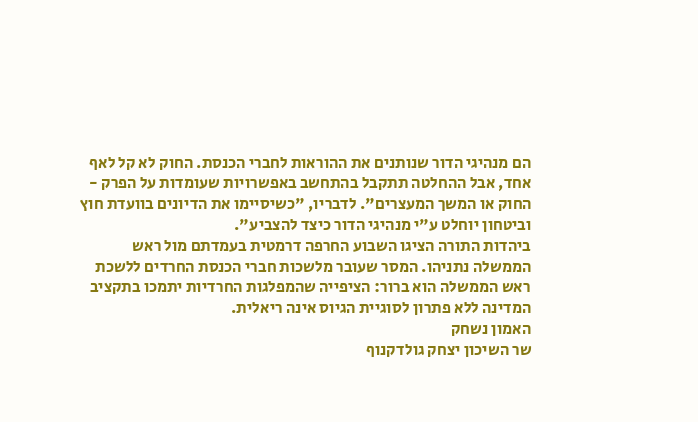הם מנהיגי הדור שנותנים את ההוראות לחברי הכנסת. החוק לא קל לאף אחד, אבל ההחלטה תתקבל בהתחשב באפשרויות שעומדות על הפרק - החוק או המשך המעצרים". לדבריו, "כשיסיימו את הדיונים בוועדת חוץ וביטחון יוחלט ע"י מנהיגי הדור כיצד להצביע".
ביהדות התורה הציגו השבוע החרפה דרמטית בעמדתם מול ראש הממשלה נתניהו. המסר שעובר מלשכות חברי הכנסת החרדים ללשכת ראש הממשלה הוא ברור: הציפייה שהמפלגות החרדיות יתמכו בתקציב המדינה ללא פתרון לסוגיית הגיוס אינה ריאלית.
האמון נשחק
שר השיכון יצחק גולדקנוף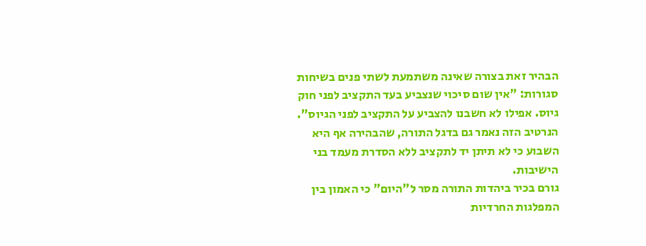הבהיר זאת בצורה שאינה משתמעת לשתי פנים בשיחות סגורות: "אין שום סיכוי שנצביע בעד התקציב לפני חוק גיוס. אפילו לא חשבנו להצביע על התקציב לפני הגיוס". הנרטיב הזה נאמר גם בדגל התורה, שהבהירה אף היא השבוע כי לא תיתן יד לתקציב ללא הסדרת מעמד בני הישיבות.
גורם בכיר ביהדות התורה מסר ל"היום" כי האמון בין המפלגות החרדיות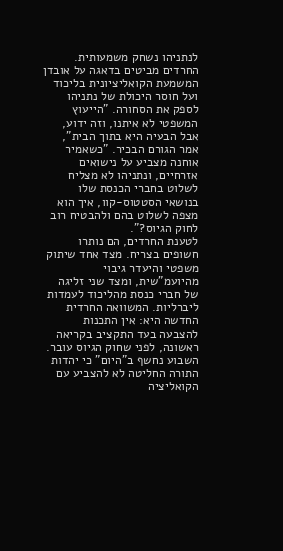לנתניהו נשחק משמעותית. החרדים מביטים בדאגה על אובדן המשמעת הקואליציונית בליכוד ועל חוסר היכולת של נתניהו לספק את הסחורה. "הייעוץ המשפטי לא איתנו, וזה ידוע, אבל הבעיה היא בתוך הבית", אמר הגורם הבכיר. "כשאמיר אוחנה מצביע על נישואים אזרחיים, ונתניהו לא מצליח לשלוט בחברי הכנסת שלו בנושאי הסטטוס-קוו, איך הוא מצפה לשלוט בהם ולהבטיח רוב לחוק הגיוס?".
לטענת החרדים, הם נותרו חשופים בצריח. מצד אחד שיתוק משפטי והיעדר גיבוי מהיועמ"שית, ומצד שני זליגה של חברי כנסת מהליכוד לעמדות ליברליות. המשוואה החרדית החדשה היא: אין התכנות להצבעה בעד התקציב בקריאה ראשונה, לפני שחוק הגיוס עובר.
השבוע נחשף ב"היום" כי יהדות התורה החליטה לא להצביע עם הקואליציה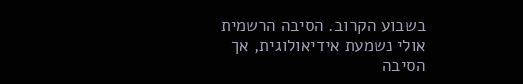בשבוע הקרוב. הסיבה הרשמית אולי נשמעת אידיאולוגית, אך הסיבה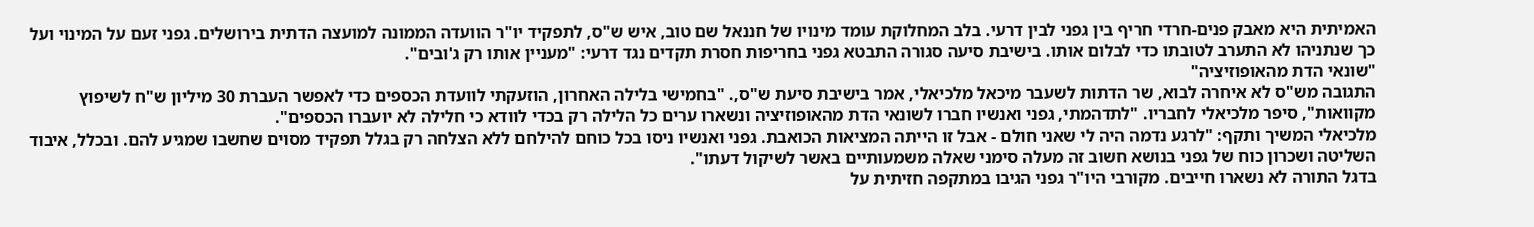האמיתית היא מאבק פנים-חרדי חריף בין גפני לבין דרעי. בלב המחלוקת עומד מינויו של חננאל שם טוב, איש ש"ס, לתפקיד יו"ר הוועדה הממונה למועצה הדתית בירושלים. גפני זעם על המינוי ועל כך שנתניהו לא התערב לטובתו כדי לבלום אותו. בישיבת סיעה סגורה התבטא גפני בחריפות חסרת תקדים נגד דרעי: "מעניין אותו רק ג'ובים".
"שונאי הדת מהאופוזיציה"
התגובה מש"ס לא איחרה לבוא, שר הדתות לשעבר מיכאל מלכיאלי, אמר בישיבת סיעת ש"ס,. "בחמישי בלילה האחרון, הוזעקתי לוועדת הכספים כדי לאפשר העברת 30 מיליון ש"ח לשיפוץ מקוואות", סיפר מלכיאלי לחבריו. "לתדהמתי, גפני ואנשיו חברו לשונאי הדת מהאופוזיציה ונשארו ערים כל הלילה רק בכדי לוודא כי חלילה לא יועברו הכספים".
מלכיאלי המשיך ותקף: "לרגע נדמה היה לי שאני חולם - אבל זו הייתה המציאות הכואבת. גפני ואנשיו ניסו בכל כוחם להילחם ללא הצלחה רק בגלל תפקיד מסוים שחשבו שמגיע להם. ובכלל, איבוד השליטה ושכרון כוח של גפני בנושא חשוב זה מעלה סימני שאלה משמעותיים באשר לשיקול דעתו".
בדגל התורה לא נשארו חייבים. מקורבי היו"ר גפני הגיבו במתקפה חזיתית על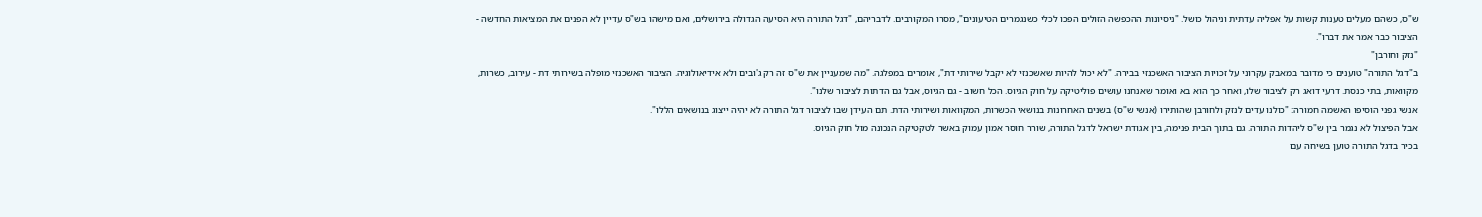ש"ס, כשהם מעלים טענות קשות על אפליה עדתית וניהול כושל. "ניסיונות ההכפשה הזולים הפכו לכלי כשנגמרים הטיעונים", מסרו המקורבים. לדבריהם, "דגל התורה היא הסיעה הגדולה בירושלים, ואם מישהו בש"ס עדיין לא הפנים את המציאות החדשה - הציבור כבר אמר את דברו".
"נזק וחורבן"
ב"דגל התורה" טוענים כי מדובר במאבק עקרוני על זכויות הציבור האשכנזי בבירה. "לא יכול להיות שאשכנזי לא יקבל שירותי דת", אומרים במפלגה. "מה שמעניין את ש"ס זה רק ג'ובים ולא אידיאולוגיה. הציבור האשכנזי מופלה בשירותי דת - עירוב, כשרות, מקוואות, בתי כנסת. דרעי דואג רק לציבור שלו, ואחר כך הוא בא ואומר שאנחנו עושים פוליטיקה על חוק הגיוס. הכל חשוב - גם הגיוס, אבל גם הדתות לציבור שלנו".
אנשי גפני הוסיפו האשמה חמורה: "כולנו עדים לנזק ולחורבן שהותירו (אנשי ש"ס) בשנים האחרונות בנושאי הכשרות, המקוואות ושירותי הדת. תם העידן שבו לציבור דגל התורה לא יהיה ייצוג בנושאים הללו".
אבל הפיצול לא נגמר בין ש"ס ליהדות התורה. גם בתוך הבית פנימה, בין אגודת ישראל לדגל התורה, שורר חוסר אמון עמוק באשר לטקטיקה הנכונה מול חוק הגיוס.
בכיר בדגל התורה טוען בשיחה עם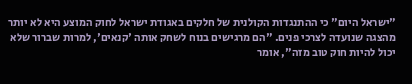"ישראל היום" כי ההתנגדות הקולנית של חלקים באגודת ישראל לחוק המוצע היא לא יותר מהצגה שנועדה לצרכי פנים. "הם מרגישים בנוח לשחק אותה 'קנאים', למרות שברור שלא יכול להיות חוק טוב מזה", אומר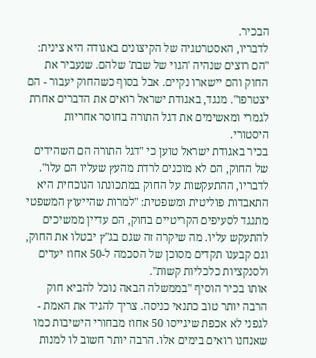הבכיר.
לדבריו, האסטרטגיה של הקיצונים באגודה היא צינית: "הם רוצים שנהיה 'הגוי של שבת' שלהם. שנעביר את החוק והם יישארו נקיים. אבל בסוף כשהחוק יעבור - הם יצטרפו". מנגד, באגודת ישראל רואים את הדברים אחרת לגמרי ומאשימים את דגל התורה בחוסר אחריות היסטורי.
בכיר באגודת ישראל טוען כי "דגל התורה הם השהידים של החוק, הם לא מוכנים לרדת מהעץ שעליו הם עלו". לדבריו, ההתעקשות על החוק במתכונתו הנוכחית היא התאבדות פוליטית ומשפטית: "למרות שהייעוץ המשפטי מתנגד לסעיפים הקריטיים בחוק, הם עדיין ממשיכים להתעקש עליו. מה שיקרה זה שגם בג"ץ יבטלו את החוק, וגם קבענו תקדים מסוכן של הסכמה ל-50 אחוז יעדים ולסנקציות כלכליות קשות".
אותו בכיר הוסיף "בממשלה הבאה נוכל להביא חוק הרבה יותר טוב כתנאי כניסה. צריך להגיד את האמת - לגפני לא אכפת שיגייסו 50 אחוז מבחורי הישיבות כמו שאנחנו רואים בימים אלו. הרבה יותר חשוב לו למנות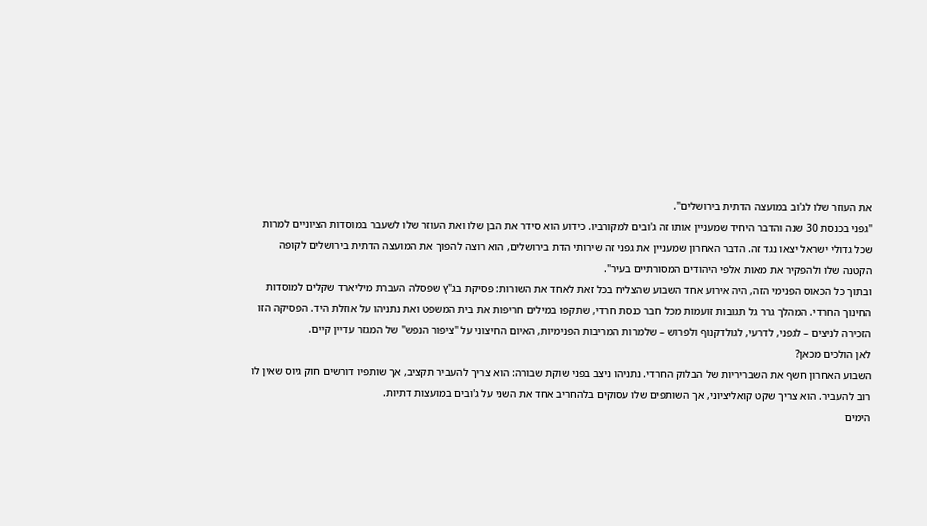את העוזר שלו לג'וב במועצה הדתית בירושלים".
"גפני בכנסת 30 שנה והדבר היחיד שמעניין אותו זה ג'ובים למקורביו. כידוע הוא סידר את הבן שלו ואת העוזר שלו לשעבר במוסדות הציוניים למרות שכל גדולי ישראל יצאו נגד זה. הדבר האחרון שמעניין את גפני זה שירותי הדת בירושלים, הוא רוצה להפוך את המועצה הדתית בירושלים לקופה הקטנה שלו ולהפקיר את מאות אלפי היהודים המסורתיים בעיר".
ובתוך כל הכאוס הפנימי הזה, היה אירוע אחד השבוע שהצליח בכל זאת לאחד את השורות: פסיקת בג"ץ שפסלה העברת מיליארד שקלים למוסדות החינוך החרדי. המהלך גרר גל תגובות זועמות מכל חבר כנסת חרדי, שתקפו במילים חריפות את בית המשפט ואת נתניהו על אוזלת היד. הפסיקה הזו הזכירה לניצים – לגפני, לדרעי, לגולדקנוף ולפרוש – שלמרות המריבות הפנימיות, האיום החיצוני על "ציפור הנפש" של המגזר עדיין קיים.
לאן הולכים מכאן?
השבוע האחרון חשף את השבריריות של הבלוק החרדי. נתניהו ניצב בפני שוקת שבורה: הוא צריך להעביר תקציב, אך שותפיו דורשים חוק גיוס שאין לו רוב להעביר. הוא צריך שקט קואליציוני, אך השותפים שלו עסוקים בלהחריב אחד את השני על ג'ובים במועצות דתיות.
הימים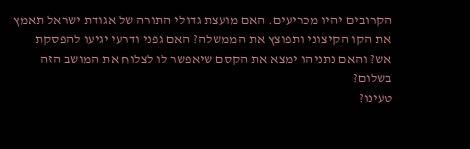הקרובים יהיו מכריעים. האם מועצת גדולי התורה של אגודת ישראל תאמץ את הקו הקיצוני ותפוצץ את הממשלה? האם גפני ודרעי יגיעו להפסקת אש? והאם נתניהו ימצא את הקסם שיאפשר לו לצלוח את המושב הזה בשלום?
טעינו?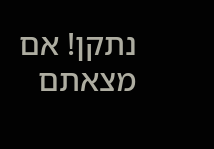נתקן! אם מצאתם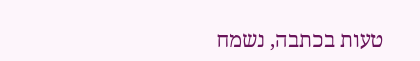טעות בכתבה, נשמח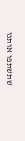שתשתפו אותנו